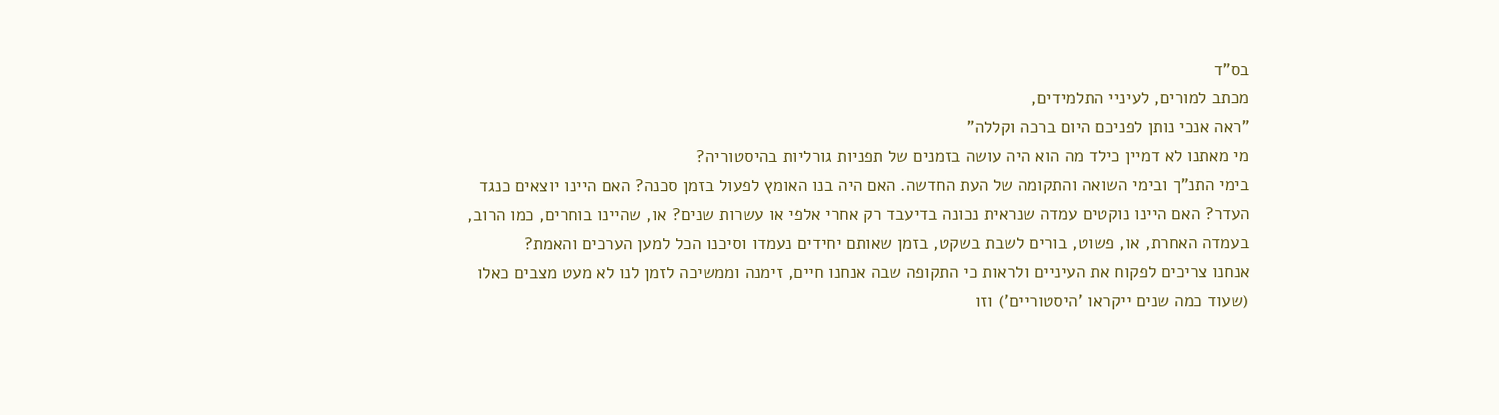בס"ד
מכתב למורים, לעיניי התלמידים,
"ראה אנכי נותן לפניכם היום ברכה וקללה"
מי מאתנו לא דמיין כילד מה הוא היה עושה בזמנים של תפניות גורליות בהיסטוריה?
בימי התנ"ך ובימי השואה והתקומה של העת החדשה. האם היה בנו האומץ לפעול בזמן סכנה? האם היינו יוצאים כנגד העדר? האם היינו נוקטים עמדה שנראית נכונה בדיעבד רק אחרי אלפי או עשרות שנים? או, שהיינו בוחרים, כמו הרוב, בעמדה האחרת, או, פשוט, בורים לשבת בשקט, בזמן שאותם יחידים נעמדו וסיכנו הכל למען הערכים והאמת?
אנחנו צריכים לפקוח את העיניים ולראות כי התקופה שבה אנחנו חיים, זימנה וממשיכה לזמן לנו לא מעט מצבים כאלו (שעוד כמה שנים ייקראו 'היסטוריים') וזו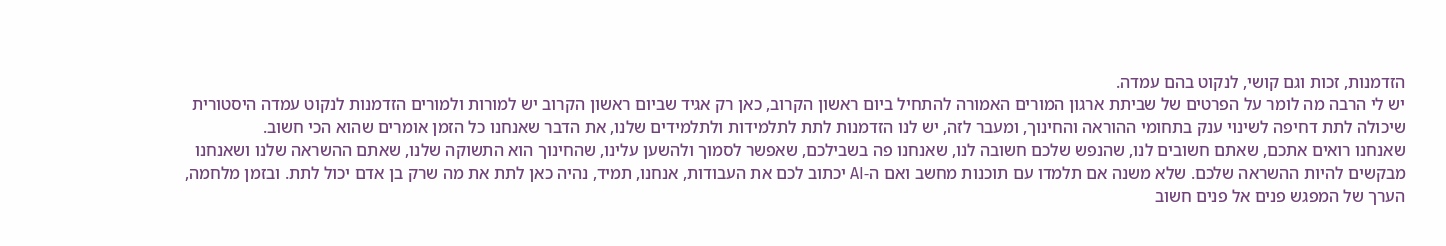הזדמנות, זכות וגם קושי, לנקוט בהם עמדה.
יש לי הרבה מה לומר על הפרטים של שביתת ארגון המורים האמורה להתחיל ביום ראשון הקרוב, כאן רק אגיד שביום ראשון הקרוב יש למורות ולמורים הזדמנות לנקוט עמדה היסטורית שיכולה לתת דחיפה לשינוי ענק בתחומי ההוראה והחינוך, ומעבר לזה, יש לנו הזדמנות לתת לתלמידות ולתלמידים שלנו, את הדבר שאנחנו כל הזמן אומרים שהוא הכי חשוב.
שאנחנו רואים אתכם, שאתם חשובים לנו, שהנפש שלכם חשובה לנו, שאנחנו פה בשבילכם, שאפשר לסמוך ולהשען עלינו, שהחינוך הוא התשוקה שלנו, שאתם ההשראה שלנו ושאנחנו מבקשים להיות ההשראה שלכם. שלא משנה אם תלמדו עם תוכנות מחשב ואם ה-AI יכתוב לכם את העבודות, אנחנו, תמיד, נהיה כאן לתת את מה שרק בן אדם יכול לתת. ובזמן מלחמה, הערך של המפגש פנים אל פנים חשוב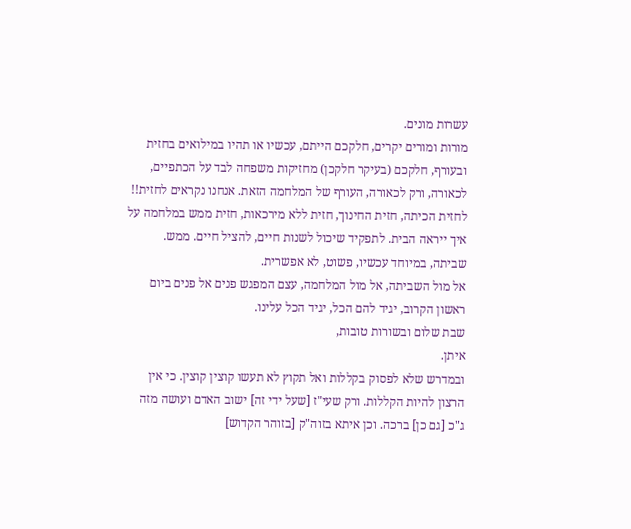עשרות מונים.
מורות ומורים יקרים, חלקכם הייתם, עכשיו או תהיו במילואים בחזית ובעורף, חלקכם (בעיקר חלקכן) מחזיקות משפחה לבד על הכתפיים, לכאורה, ורק לכאורה, העורף של המלחמה הזאת. אנחנו נקראים לחזית!! לחזית הכיתה, חזית החינוך, חזית ללא מירכאות, חזית ממש במלחמה על איך ייראה הבית. לתפקיד שיכול לשנות חיים, להציל חיים. ממש.
שביתה, במיוחד עכשיו, פשוט, לא אפשרית.
אל מול השביתה, אל מול המלחמה, עצם המפגש פנים אל פנים ביום ראשון הקרוב, יגיד להם הכל, יגיד הכל עלינו.
שבת שלום ובשורות טובות,
איתן.
ובמדרש שלא לפסוק בקללות ואל תקוץ לא תעשו קוצין קוצין. כי אין הרצון להיות הקללות. ורק שעי"ז [שעל ידי זה] ישוב האדם ועושה מזה ג"כ [גם כן] ברכה. וכן איתא בזוה"ק [בזוהר הקדוש]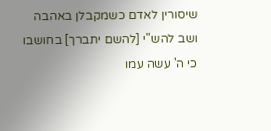שיסורין לאדם כשמקבלן באהבה ושב להש"י [להשם יתברך] בחושבו כי ה' עשה עמו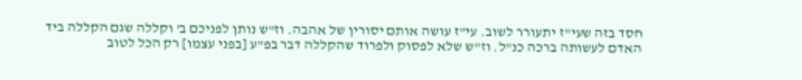חסד בזה שעי"ז יתעורר לשוב. עי"ז עושה אותם יסורין של אהבה. וז"ש נותן לפניכם ב' וקללה שגם הקללה ביד האדם לעשותה ברכה כנ"ל. וז"ש שלא לפסוק ולפרוד שהקללה דבר בפ"ע [בפני עצמו] רק הכל לטוב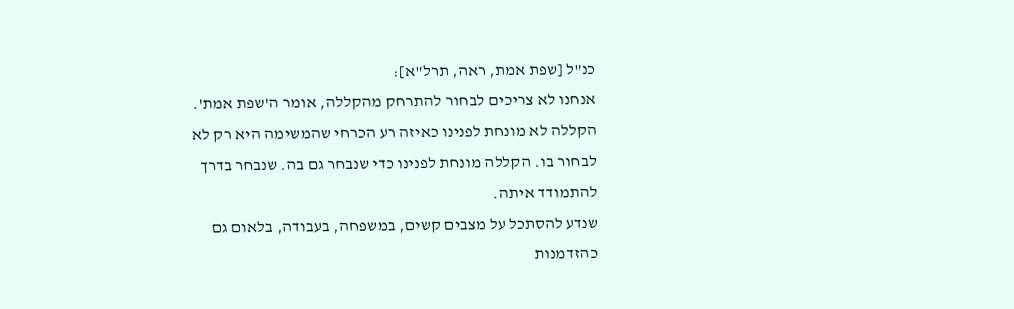כנ"ל [שפת אמת, ראה, תרל"א]:
אנחנו לא צריכים לבחור להתרחק מהקללה, אומר ה'שפת אמת'. הקללה לא מונחת לפנינו כאיזה רע הכרחי שהמשימה היא רק לא לבחור בו. הקללה מונחת לפנינו כדי שנבחר גם בה. שנבחר בדרך להתמודד איתה.
שנדע להסתכל על מצבים קשים, במשפחה, בעבודה, בלאום גם כהזדמנות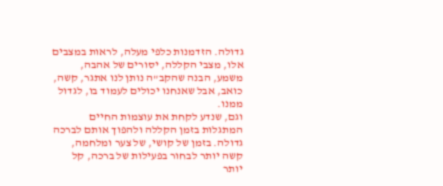גדולה. הזדמנות כלפי מעלה, לראות במצבים אלו, מצבי הקללה, יסורים של אהבה, משמע, הבנה שהקב"ה נותן לנו אתגר, קשה, כואב, אבל שאנחנו יכולים לעמוד בו, לגדול ממנו.
וגם, שנדע לקחת את עוצמות החיים המתגלות בזמן הקללה ולהפוך אותם לברכה גדולה. בזמן של קושי, של צער ומלחמה, קשה יותר לבחור בפעילות של ברכה, קל יותר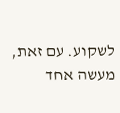לשקוע. עם זאת, מעשה אחד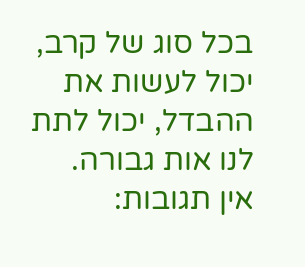בכל סוג של קרב, יכול לעשות את ההבדל, יכול לתת לנו אות גבורה.
אין תגובות: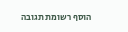הוסף רשומת תגובה